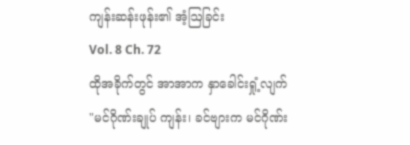ကျန်းဆန်းဖုန်း၏ အံ့ဩခြင်း
Vol. 8 Ch. 72
ထိုအခိုက်တွင် အာအာက နှာခေါင်းရှုံ့လျက် "မင်ဂိုဏ်းချုပ် ကျန်း၊ ခင်ဗျားက မင်ဂိုဏ်း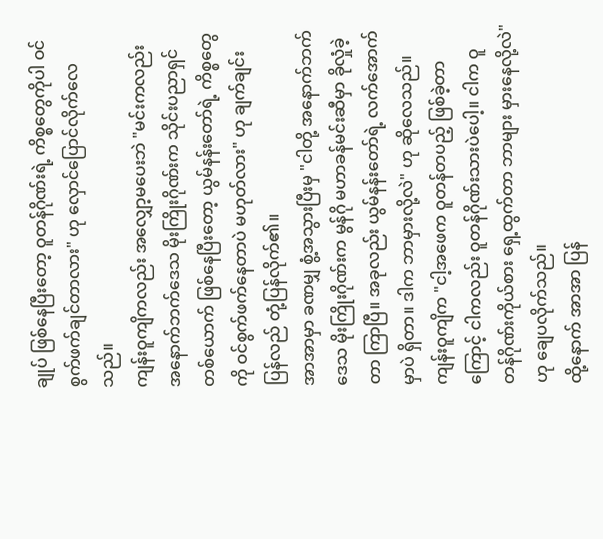ချုပ် ဖြစ်နေပြီးတော့ ဝူတန်ဂိုဏ်းရဲ့ ကိစ္စတွေကိုပါ ဝင်စွက်ဖက်ချင်တာလား" ဟု လှောင်ပြောင်လိုက်လေသည်။
ကျန်းဝူကျိကလည်း အလျှော့မပေးဘဲ "မင်းကလည်း အနောက်ဘက်ဒေသ မိုးကြိုးဂိုဏ်းက သိုင်းပညာရှင်တစ်ယောက် ဖြစ်နေပြီးတော့ ယွမ်နန်းတော်ရဲ့ ကိစ္စတွေကို ဝင်စွက်ဖက်နေတာပဲ မဟုတ်လား" ဟု ချက်ချင်း ပြန်လည် တုံ့ပြန်လိုက်၏။
အာအာမှာ ခဏမျှ စွံ့အသွားပြီးမှ "ငါတို့ အနောက်ဘက်ဒေသ မိုးကြိုးဂိုဏ်းက မွန်ဂို မဟာခန်မင်းဆီမှာ ခိုလှုံခဲ့တာ ကြာပြီ။ အခုလည်း ယွမ်နန်းတော်ရဲ့ လက်အောက်မှာပဲ ရှိတာ။ ဒါက ဘာမှားလို့လဲ" ဟု ဆိုလေသည်။
ကျန်းဝူကျိက "ငါ့အဖေက ဝူတန်တပည့် ဖြစ်ခဲ့တာကြောင့် ငါကလည်း ဝူတန်ဂိုဏ်းသားပဲပေါ့။ ငါက ဝူတန်ဂိုဏ်းကိုယ်စား ရှေ့ထွက်တာ ဘာများ မှားနေလို့လဲ" ဟု ချေပလိုက်သည်။
ထို့နောက် အာအာ ပြန်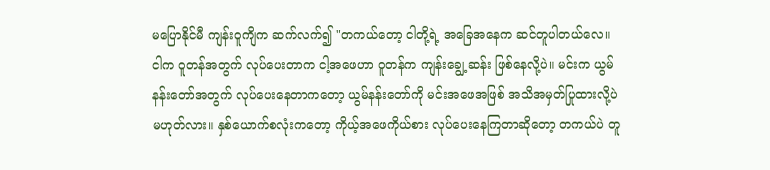မပြောနိုင်မီ ကျန်းဝူကျိက ဆက်လက်၍ "တကယ်တော့ ငါတို့ရဲ့ အခြေအနေက ဆင်တူပါတယ်လေ။ ငါက ဝူတန်အတွက် လုပ်ပေးတာက ငါ့အဖေဟာ ဝူတန်က ကျန်းချွေ့ဆန်း ဖြစ်နေလို့ပဲ။ မင်းက ယွမ်နန်းတော်အတွက် လုပ်ပေးနေတာကတော့ ယွမ်နန်းတော်ကို မင်းအဖေအဖြစ် အသိအမှတ်ပြုထားလို့ပဲ မဟုတ်လား။ နှစ်ယောက်စလုံးကတော့ ကိုယ့်အဖေကိုယ်စား လုပ်ပေးနေကြတာဆိုတော့ တကယ်ပဲ တူ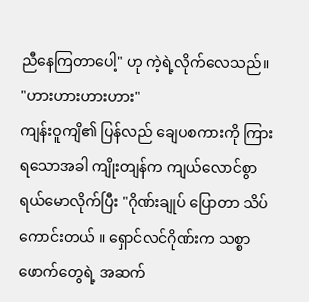ညီနေကြတာပေါ့" ဟု ကဲ့ရဲ့လိုက်လေသည်။
"ဟားဟားဟားဟား"
ကျန်းဝူကျိ၏ ပြန်လည် ချေပစကားကို ကြားရသောအခါ ကျိုးတျန်က ကျယ်လောင်စွာ ရယ်မောလိုက်ပြီး "ဂိုဏ်းချုပ် ပြောတာ သိပ်ကောင်းတယ် ။ ရှောင်လင်ဂိုဏ်းက သစ္စာဖောက်တွေရဲ့ အဆက်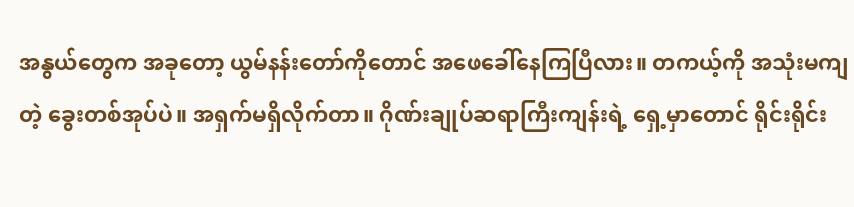အနွယ်တွေက အခုတော့ ယွမ်နန်းတော်ကိုတောင် အဖေခေါ်နေကြပြီလား။ တကယ့်ကို အသုံးမကျတဲ့ ခွေးတစ်အုပ်ပဲ။ အရှက်မရှိလိုက်တာ။ ဂိုဏ်းချုပ်ဆရာကြီးကျန်းရဲ့ ရှေ့မှာတောင် ရိုင်းရိုင်း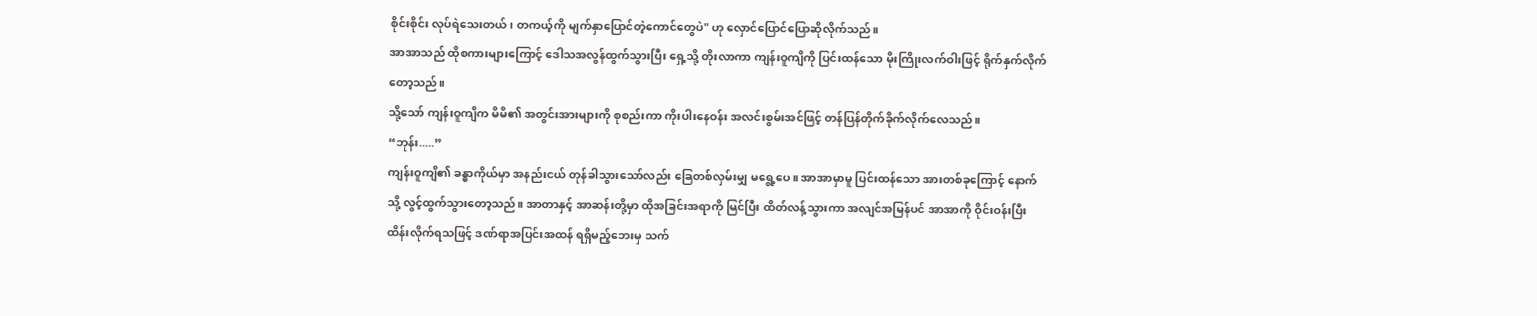စိုင်းစိုင်း လုပ်ရဲသေးတယ်၊ တကယ့်ကို မျက်နှာပြောင်တဲ့ကောင်တွေပဲ" ဟု လှောင်ပြောင်ပြောဆိုလိုက်သည်။
အာအာသည် ထိုစကားများကြောင့် ဒေါသအလွန်ထွက်သွားပြီး ရှေ့သို့ တိုးလာကာ ကျန်းဝူကျိကို ပြင်းထန်သော မိုးကြိုးလက်ဝါးဖြင့် ရိုက်နှက်လိုက်တော့သည်။
သို့သော် ကျန်းဝူကျိက မိမိ၏ အတွင်းအားများကို စုစည်းကာ ကိုးပါးနေဝန်း အလင်းစွမ်းအင်ဖြင့် တန်ပြန်တိုက်ခိုက်လိုက်လေသည်။
“ဘုန်း.....”
ကျန်းဝူကျိ၏ ခန္ဓာကိုယ်မှာ အနည်းငယ် တုန်ခါသွားသော်လည်း ခြေတစ်လှမ်းမျှ မရွေ့ပေ။ အာအာမှာမူ ပြင်းထန်သော အားတစ်ခုကြောင့် နောက်သို့ လွင့်ထွက်သွားတော့သည်။ အာတာနှင့် အာဆန်းတို့မှာ ထိုအခြင်းအရာကို မြင်ပြီး ထိတ်လန့်သွားကာ အလျင်အမြန်ပင် အာအာကို ဝိုင်းဝန်းပြီးထိန်းလိုက်ရသဖြင့် ဒဏ်ရာအပြင်းအထန် ရရှိမည့်ဘေးမှ သက်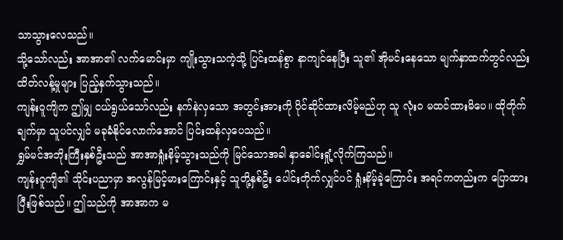သာသွားလေသည်။
သို့သော်လည်း အာအာ၏ လက်မောင်းမှာ ကျိုးသွားသကဲ့သို့ ပြင်းထန်စွာ နာကျင်နေပြီး သူ၏ အိုမင်းနေသော မျက်နှာထက်တွင်လည်း ထိတ်လန့်မှုများ ပြည့်နှက်သွားသည်။
ကျန်းဝူကျိက ဤမျှ ငယ်ရွယ်သော်လည်း နက်နဲလှသော အတွင်းအားကို ပိုင်ဆိုင်ထားလိမ့်မည်ဟု သူ လုံးဝ မထင်ထားမိပေ။ ထိုတိုက်ချက်မှာ သူပင်လျှင် မခုခံနိုင်လောက်အောင် ပြင်းထန်လှပေသည်။
ရွှမ်မင်အဘိုးကြီးနှစ်ဦးသည် အာအာရှုံးနိမ့်သွားသည်ကို မြင်သောအခါ နှာခေါင်းရှုံ့လိုက်ကြသည်။
ကျန်းဝူကျိ၏ သိုင်းပညာမှာ အလွန်မြင့်မားကြောင်းနှင့် သူတို့နှစ်ဦး ပေါင်းတိုက်လျှင်ပင် ရှုံးနိမ့်ခဲ့ကြောင်း အရင်ကတည်းက ပြောထားပြီးဖြစ်သည်။ ဤသည်ကို အာအာက မ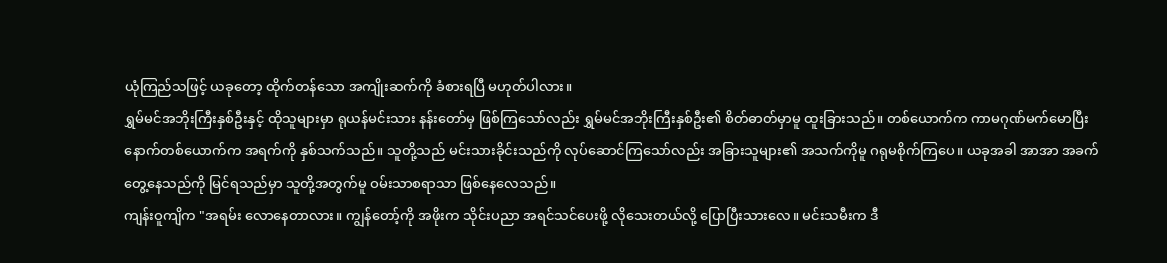ယုံကြည်သဖြင့် ယခုတော့ ထိုက်တန်သော အကျိုးဆက်ကို ခံစားရပြီ မဟုတ်ပါလား။
ရွှမ်မင်အဘိုးကြီးနှစ်ဦးနှင့် ထိုသူများမှာ ရုယန်မင်းသား နန်းတော်မှ ဖြစ်ကြသော်လည်း ရွှမ်မင်အဘိုးကြီးနှစ်ဦး၏ စိတ်ဓာတ်မှာမူ ထူးခြားသည်။ တစ်ယောက်က ကာမဂုဏ်မက်မောပြီး နောက်တစ်ယောက်က အရက်ကို နှစ်သက်သည်။ သူတို့သည် မင်းသားခိုင်းသည်ကို လုပ်ဆောင်ကြသော်လည်း အခြားသူများ၏ အသက်ကိုမူ ဂရုမစိုက်ကြပေ။ ယခုအခါ အာအာ အခက်တွေ့နေသည်ကို မြင်ရသည်မှာ သူတို့အတွက်မူ ဝမ်းသာစရာသာ ဖြစ်နေလေသည်။
ကျန်းဝူကျိက "အရမ်း လောနေတာလား။ ကျွန်တော့်ကို အဖိုးက သိုင်းပညာ အရင်သင်ပေးဖို့ လိုသေးတယ်လို့ ပြောပြီးသားလေ။ မင်းသမီးက ဒီ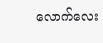လောက်လေး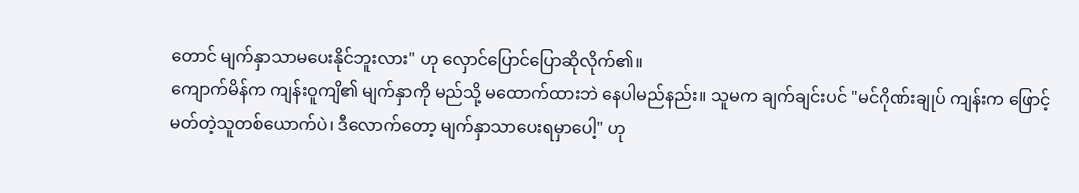တောင် မျက်နှာသာမပေးနိုင်ဘူးလား" ဟု လှောင်ပြောင်ပြောဆိုလိုက်၏။
ကျောက်မိန်က ကျန်းဝူကျိ၏ မျက်နှာကို မည်သို့ မထောက်ထားဘဲ နေပါမည်နည်း။ သူမက ချက်ချင်းပင် "မင်ဂိုဏ်းချုပ် ကျန်းက ဖြောင့်မတ်တဲ့သူတစ်ယောက်ပဲ၊ ဒီလောက်တော့ မျက်နှာသာပေးရမှာပေါ့" ဟု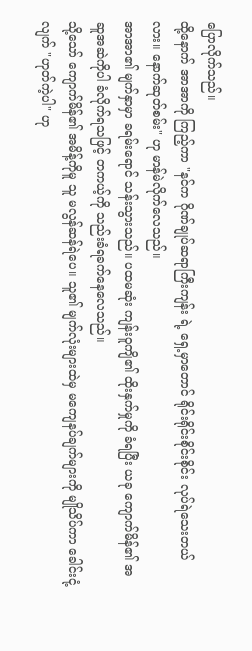ပြောလိုက်သည်။
ထို့နောက် အာအာကို ကြည့်ကာ "နင်က ဂိုဏ်ချုပ်ဆရာကြီးကျန်း ရဲ့ ရှေ့မှာတောင် ရိုင်းရိုင်းစိုင်းစိုင်း လုပ်ရဲသေးတယ်လား။ နောက်ဆုတ်စမ်း" ဟု မာန်မဲလိုက်လေသည်။
အာအာ၏ မျက်နှာမှာ ခရမ်းရောင် သန်းသွားသည်။ ပထမဆုံး ကျန်းဝူကျိ၏ ထိုးနှက်မှုကို ခံရပြီး ယခု ကျောက်မိန်၏ အဆူအဆဲကိုပါ ခံလိုက်ရသဖြင့် တကယ့်ကို သည်းခံရခက်နေလေသည်။
သို့သော် ကျောက်မိန်၏ အမိန့်ကိုမူ သူ မလွန်ဆန်ရဲပေ။ သူ၏ မျက်လုံးများထဲမှ မကျေနပ်ချက်များကို မျိုသိပ်ကာ ခေါင်းငုံ့လျက် "ဟုတ်ကဲ့ပါ" ဟု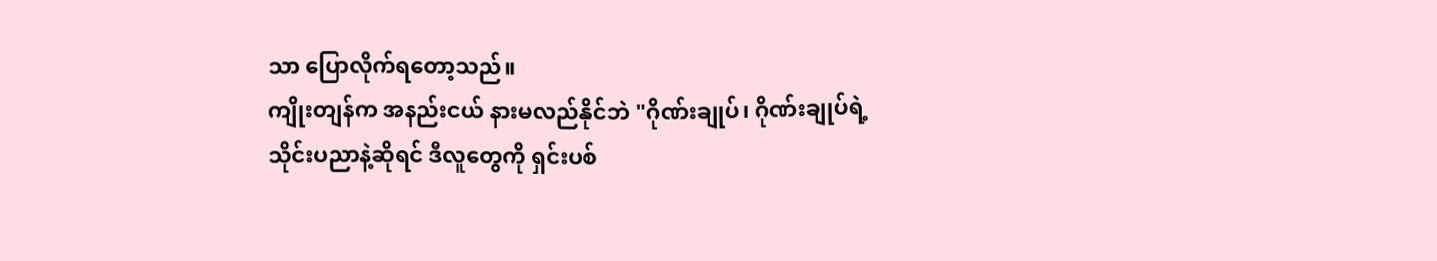သာ ပြောလိုက်ရတော့သည်။
ကျိုးတျန်က အနည်းငယ် နားမလည်နိုင်ဘဲ "ဂိုဏ်းချုပ်၊ ဂိုဏ်းချုပ်ရဲ့ သိုင်းပညာနဲ့ဆိုရင် ဒီလူတွေကို ရှင်းပစ်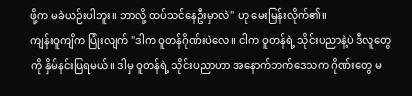ဖို့က မခဲယဉ်းပါဘူး။ ဘာလို့ ထပ်သင်နေဦးမှာလဲ" ဟု မေးမြန်းလိုက်၏။
ကျန်းဝူကျိက ပြုံးလျက် "ဒါက ဝူတန်ဂိုဏ်းပဲလေ။ ငါက ဝူတန်ရဲ့ သိုင်းပညာနဲ့ပဲ ဒီလူတွေကို နှိမ်နင်းပြရမယ်။ ဒါမှ ဝူတန်ရဲ့ သိုင်းပညာဟာ အနောက်ဘက်ဒေသက ဂိုဏ်းတွေ မ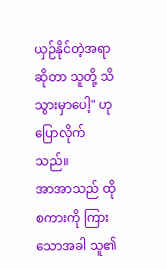ယှဉ်နိုင်တဲ့အရာဆိုတာ သူတို့ သိသွားမှာပေါ့" ဟု ပြောလိုက်သည်။
အာအာသည် ထိုစကားကို ကြားသောအခါ သူ၏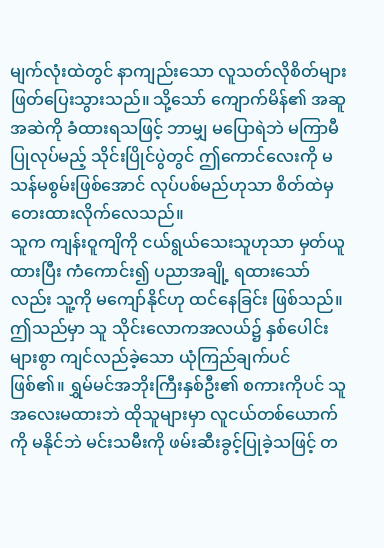မျက်လုံးထဲတွင် နာကျည်းသော လူသတ်လိုစိတ်များ ဖြတ်ပြေးသွားသည်။ သို့သော် ကျောက်မိန်၏ အဆူအဆဲကို ခံထားရသဖြင့် ဘာမျှ မပြောရဲဘဲ မကြာမီပြုလုပ်မည့် သိုင်းပြိုင်ပွဲတွင် ဤကောင်လေးကို မသန်မစွမ်းဖြစ်အောင် လုပ်ပစ်မည်ဟုသာ စိတ်ထဲမှ တေးထားလိုက်လေသည်။
သူက ကျန်းဝူကျိကို ငယ်ရွယ်သေးသူဟုသာ မှတ်ယူထားပြီး ကံကောင်း၍ ပညာအချို့ ရထားသော်လည်း သူ့ကို မကျော်နိုင်ဟု ထင်နေခြင်း ဖြစ်သည်။ ဤသည်မှာ သူ သိုင်းလောကအလယ်၌ နှစ်ပေါင်းများစွာ ကျင်လည်ခဲ့သော ယုံကြည်ချက်ပင် ဖြစ်၏။ ရွှမ်မင်အဘိုးကြီးနှစ်ဦး၏ စကားကိုပင် သူ အလေးမထားဘဲ ထိုသူများမှာ လူငယ်တစ်ယောက်ကို မနိုင်ဘဲ မင်းသမီးကို ဖမ်းဆီးခွင့်ပြုခဲ့သဖြင့် တ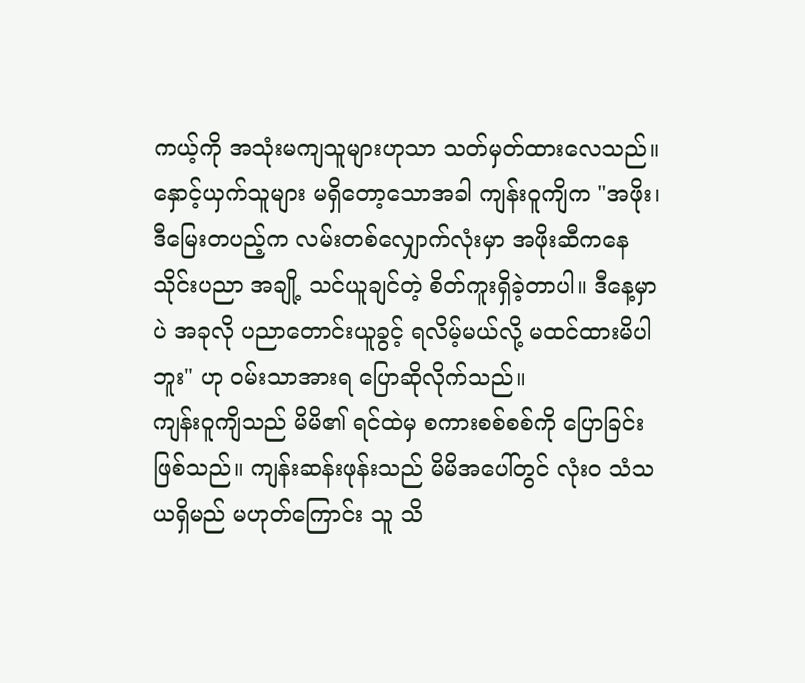ကယ့်ကို အသုံးမကျသူများဟုသာ သတ်မှတ်ထားလေသည်။
နှောင့်ယှက်သူများ မရှိတော့သောအခါ ကျန်းဝူကျိက "အဖိုး၊ ဒီမြေးတပည့်က လမ်းတစ်လျှောက်လုံးမှာ အဖိုးဆီကနေ သိုင်းပညာ အချို့ သင်ယူချင်တဲ့ စိတ်ကူးရှိခဲ့တာပါ။ ဒီနေ့မှာပဲ အခုလို ပညာတောင်းယူခွင့် ရလိမ့်မယ်လို့ မထင်ထားမိပါဘူး" ဟု ဝမ်းသာအားရ ပြောဆိုလိုက်သည်။
ကျန်းဝူကျိသည် မိမိ၏ ရင်ထဲမှ စကားစစ်စစ်ကို ပြောခြင်း ဖြစ်သည်။ ကျန်းဆန်းဖုန်းသည် မိမိအပေါ်တွင် လုံးဝ သံသယရှိမည် မဟုတ်ကြောင်း သူ သိ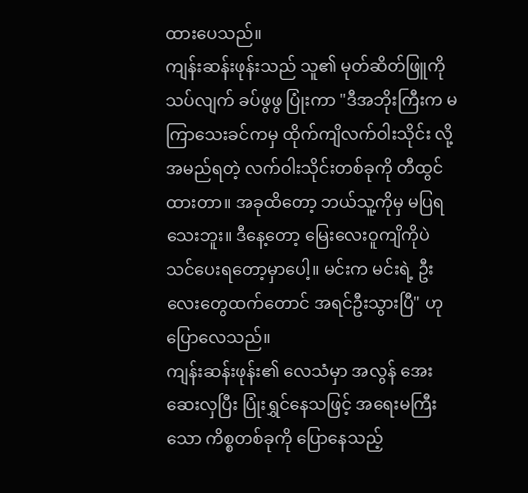ထားပေသည်။
ကျန်းဆန်းဖုန်းသည် သူ၏ မုတ်ဆိတ်ဖြူကို သပ်လျက် ခပ်ဖွဖွ ပြုံးကာ "ဒီအဘိုးကြီးက မကြာသေးခင်ကမှ ထိုက်ကျိလက်ဝါးသိုင်း လို့ အမည်ရတဲ့ လက်ဝါးသိုင်းတစ်ခုကို တီထွင်ထားတာ။ အခုထိတော့ ဘယ်သူ့ကိုမှ မပြရသေးဘူး။ ဒီနေ့တော့ မြေးလေးဝူကျိကိုပဲ သင်ပေးရတော့မှာပေါ့။ မင်းက မင်းရဲ့ ဦးလေးတွေထက်တောင် အရင်ဦးသွားပြီ" ဟု ပြောလေသည်။
ကျန်းဆန်းဖုန်း၏ လေသံမှာ အလွန် အေးဆေးလှပြီး ပြုံးရွှင်နေသဖြင့် အရေးမကြီးသော ကိစ္စတစ်ခုကို ပြောနေသည့်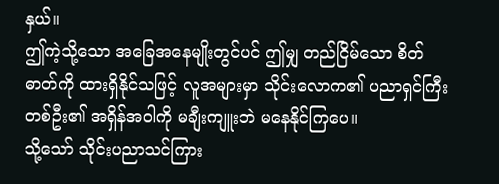နှယ်။
ဤကဲ့သို့သော အခြေအနေမျိုးတွင်ပင် ဤမျှ တည်ငြိမ်သော စိတ်ဓာတ်ကို ထားရှိနိုင်သဖြင့် လူအများမှာ သိုင်းလောက၏ ပညာရှင်ကြီးတစ်ဦး၏ အရှိန်အဝါကို မချီးကျူးဘဲ မနေနိုင်ကြပေ။
သို့သော် သိုင်းပညာသင်ကြား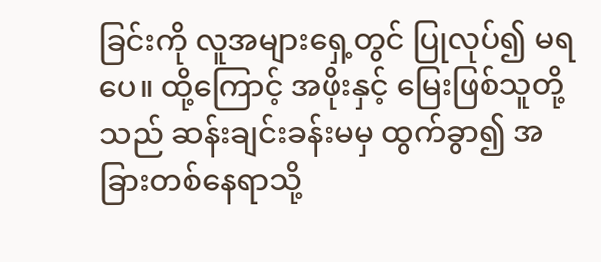ခြင်းကို လူအများရှေ့တွင် ပြုလုပ်၍ မရပေ။ ထို့ကြောင့် အဖိုးနှင့် မြေးဖြစ်သူတို့သည် ဆန်းချင်းခန်းမမှ ထွက်ခွာ၍ အခြားတစ်နေရာသို့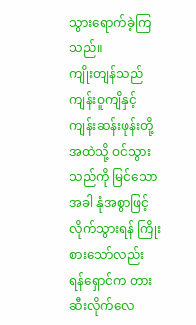သွားရောက်ခဲ့ကြသည်။
ကျိုးတျန်သည် ကျန်းဝူကျိနှင့် ကျန်းဆန်းဖုန်းတို့ အထဲသို့ ဝင်သွားသည်ကို မြင်သောအခါ နုံအစွာဖြင့် လိုက်သွားရန် ကြိုးစားသော်လည်း ရန်ရှောင်က တားဆီးလိုက်လေ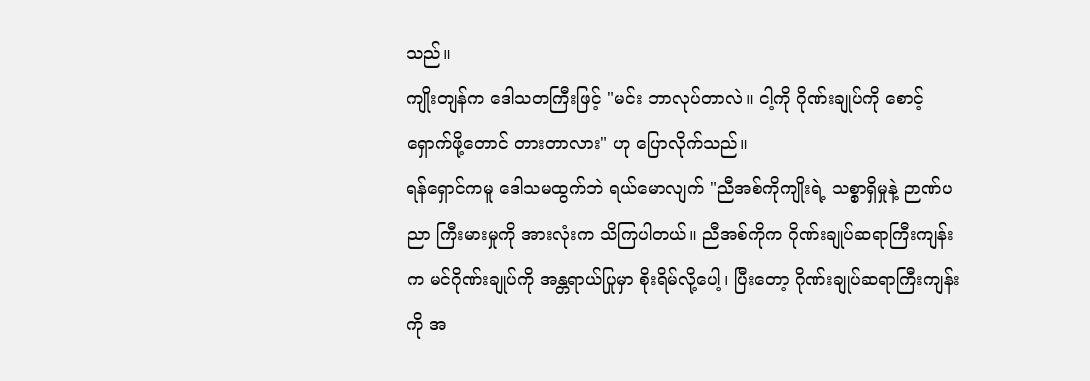သည်။
ကျိုးတျန်က ဒေါသတကြီးဖြင့် "မင်း ဘာလုပ်တာလဲ။ ငါ့ကို ဂိုဏ်းချုပ်ကို စောင့်ရှောက်ဖို့တောင် တားတာလား" ဟု ပြောလိုက်သည်။
ရန်ရှောင်ကမူ ဒေါသမထွက်ဘဲ ရယ်မောလျက် "ညီအစ်ကိုကျိုးရဲ့ သစ္စာရှိမှုနဲ့ ဉာဏ်ပညာ ကြီးမားမှုကို အားလုံးက သိကြပါတယ်။ ညီအစ်ကိုက ဂိုဏ်းချုပ်ဆရာကြီးကျန်းက မင်ဂိုဏ်းချုပ်ကို အန္တရာယ်ပြုမှာ စိုးရိမ်လို့ပေါ့၊ ပြီးတော့ ဂိုဏ်းချုပ်ဆရာကြီးကျန်းကို အ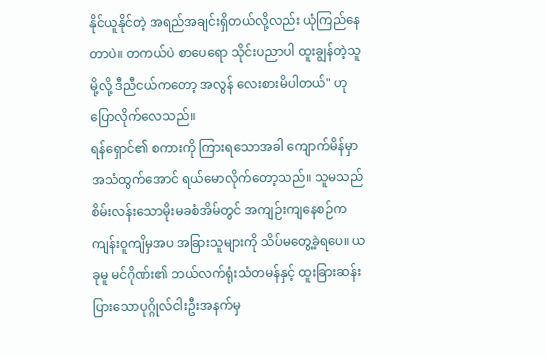နိုင်ယူနိုင်တဲ့ အရည်အချင်းရှိတယ်လို့လည်း ယုံကြည်နေတာပဲ။ တကယ်ပဲ စာပေရော သိုင်းပညာပါ ထူးချွန်တဲ့သူမို့လို့ ဒီညီငယ်ကတော့ အလွန် လေးစားမိပါတယ်" ဟု ပြောလိုက်လေသည်။
ရန်ရှောင်၏ စကားကို ကြားရသောအခါ ကျောက်မိန်မှာ အသံထွက်အောင် ရယ်မောလိုက်တော့သည်။ သူမသည် စိမ်းလန်းသောမိုးမခစံအိမ်တွင် အကျဉ်းကျနေစဉ်က ကျန်းဝူကျိမှအပ အခြားသူများကို သိပ်မတွေ့ခဲ့ရပေ။ ယခုမူ မင်ဂိုဏ်း၏ ဘယ်လက်ရုံးသံတမန်နှင့် ထူးခြားဆန်းပြားသောပုဂ္ဂိုလ်ငါးဦးအနက်မှ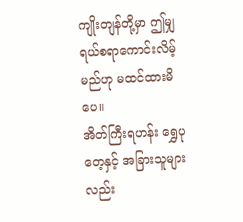ကျိုးတျန်တို့မှာ ဤမျှ ရယ်စရာကောင်းလိမ့်မည်ဟု မထင်ထားမိပေ။
အိတ်ကြီးရဟန်း ရွှေပုတေ့နှင့် အခြားသူများလည်း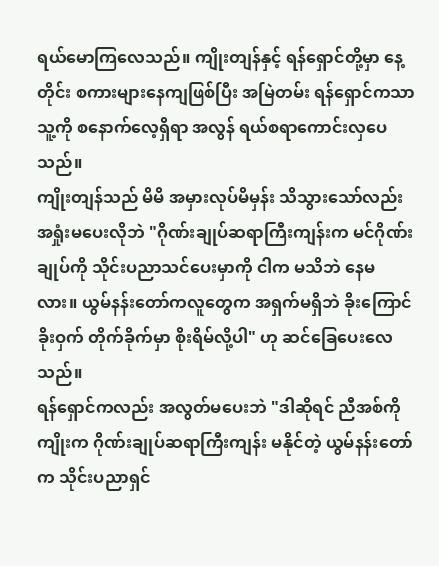ရယ်မောကြလေသည်။ ကျိုးတျန်နှင့် ရန်ရှောင်တို့မှာ နေ့တိုင်း စကားများနေကျဖြစ်ပြီး အမြဲတမ်း ရန်ရှောင်ကသာ သူ့ကို စနောက်လေ့ရှိရာ အလွန် ရယ်စရာကောင်းလှပေသည်။
ကျိုးတျန်သည် မိမိ အမှားလုပ်မိမှန်း သိသွားသော်လည်း အရှုံးမပေးလိုဘဲ "ဂိုဏ်းချုပ်ဆရာကြီးကျန်းက မင်ဂိုဏ်းချုပ်ကို သိုင်းပညာသင်ပေးမှာကို ငါက မသိဘဲ နေမလား။ ယွမ်နန်းတော်ကလူတွေက အရှက်မရှိဘဲ ခိုးကြောင်ခိုးဝှက် တိုက်ခိုက်မှာ စိုးရိမ်လို့ပါ" ဟု ဆင်ခြေပေးလေသည်။
ရန်ရှောင်ကလည်း အလွတ်မပေးဘဲ "ဒါဆိုရင် ညီအစ်ကိုကျိုးက ဂိုဏ်းချုပ်ဆရာကြီးကျန်း မနိုင်တဲ့ ယွမ်နန်းတော်က သိုင်းပညာရှင်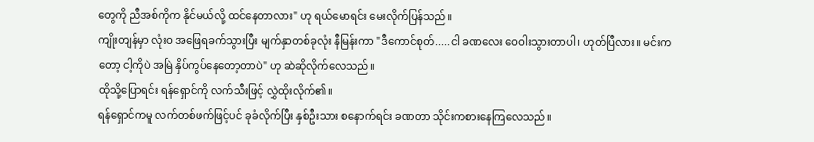တွေကို ညီအစ်ကိုက နိုင်မယ်လို့ ထင်နေတာလား" ဟု ရယ်မောရင်း မေးလိုက်ပြန်သည်။
ကျိုးတျန်မှာ လုံးဝ အဖြေရခက်သွားပြီး မျက်နှာတစ်ခုလုံး နီမြန်းကာ "ဒီကောင်စုတ်.....ငါ ခဏလေး ဝေဝါးသွားတာပါ၊ ဟုတ်ပြီလား။ မင်းကတော့ ငါ့ကိုပဲ အမြဲ နှိပ်ကွပ်နေတော့တာပဲ" ဟု ဆဲဆိုလိုက်လေသည်။
ထိုသို့ပြောရင်း ရန်ရှောင်ကို လက်သီးဖြင့် လွှဲထိုးလိုက်၏။
ရန်ရှောင်ကမူ လက်တစ်ဖက်ဖြင့်ပင် ခုခံလိုက်ပြီး နှစ်ဦးသား စနောက်ရင်း ခဏတာ သိုင်းကစားနေကြလေသည်။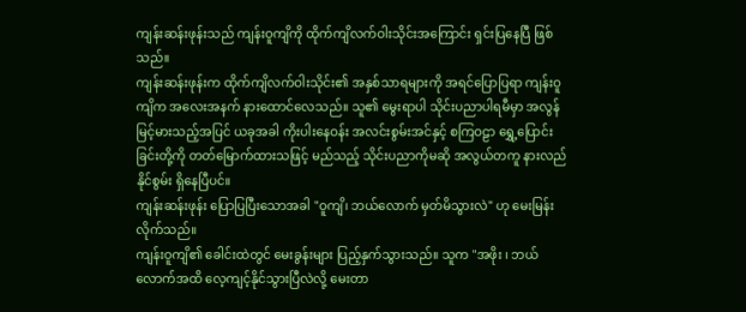ကျန်းဆန်းဖုန်းသည် ကျန်းဝူကျိကို ထိုက်ကျိလက်ဝါးသိုင်းအကြောင်း ရှင်းပြနေပြီ ဖြစ်သည်။
ကျန်းဆန်းဖုန်းက ထိုက်ကျိလက်ဝါးသိုင်း၏ အနှစ်သာရများကို အရင်ပြောပြရာ ကျန်းဝူကျိက အလေးအနက် နားထောင်လေသည်။ သူ၏ မွေးရာပါ သိုင်းပညာပါရမီမှာ အလွန်မြင့်မားသည့်အပြင် ယခုအခါ ကိုးပါးနေဝန်း အလင်းစွမ်းအင်နှင့် စကြဝဠာ ရွှေ့ပြောင်းခြင်းတို့ကို တတ်မြောက်ထားသဖြင့် မည်သည့် သိုင်းပညာကိုမဆို အလွယ်တကူ နားလည်နိုင်စွမ်း ရှိနေပြီပင်။
ကျန်းဆန်းဖုန်း ပြောပြပြီးသောအခါ "ဝူကျိ၊ ဘယ်လောက် မှတ်မိသွားလဲ" ဟု မေးမြန်းလိုက်သည်။
ကျန်းဝူကျိ၏ ခေါင်းထဲတွင် မေးခွန်းများ ပြည့်နှက်သွားသည်။ သူက "အဖိုး ၊ ဘယ်လောက်အထိ လေ့ကျင့်နိုင်သွားပြီလဲလို့ မေးတာ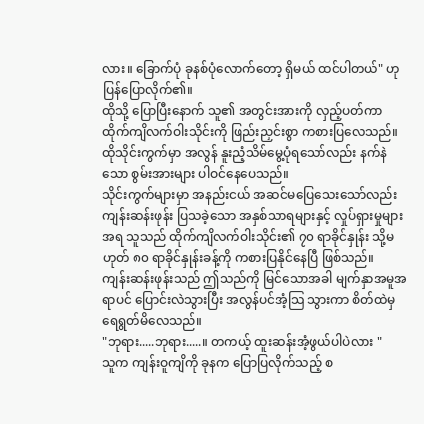လား။ ခြောက်ပုံ ခုနစ်ပုံလောက်တော့ ရှိမယ် ထင်ပါတယ်" ဟု ပြန်ပြောလိုက်၏။
ထိုသို့ ပြောပြီးနောက် သူ၏ အတွင်းအားကို လှည့်ပတ်ကာ ထိုက်ကျိလက်ဝါးသိုင်းကို ဖြည်းညှင်းစွာ ကစားပြလေသည်။ ထိုသိုင်းကွက်မှာ အလွန် နူးညံ့သိမ်မွေ့ပုံရသော်လည်း နက်နဲသော စွမ်းအားများ ပါဝင်နေပေသည်။
သိုင်းကွက်များမှာ အနည်းငယ် အဆင်မပြေသေးသော်လည်း ကျန်းဆန်းဖုန်း ပြသခဲ့သော အနှစ်သာရများနှင့် လှုပ်ရှားမှုများအရ သူသည် ထိုက်ကျိလက်ဝါးသိုင်း၏ ၇၀ ရာခိုင်နှုန်း သို့မဟုတ် ၈၀ ရာခိုင်နှုန်းခန့်ကို ကစားပြနိုင်နေပြီ ဖြစ်သည်။
ကျန်းဆန်းဖုန်းသည် ဤသည်ကို မြင်သောအခါ မျက်နှာအမူအရာပင် ပြောင်းလဲသွားပြီး အလွန်ပင်အံ့သြ သွားကာ စိတ်ထဲမှ ရေရွတ်မိလေသည်။
"ဘုရား.....ဘုရား.....။ တကယ့် ထူးဆန်းအံ့ဖွယ်ပါပဲလား "
သူက ကျန်းဝူကျိကို ခုနက ပြောပြလိုက်သည့် စ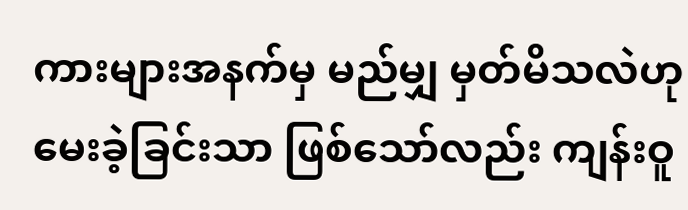ကားများအနက်မှ မည်မျှ မှတ်မိသလဲဟု မေးခဲ့ခြင်းသာ ဖြစ်သော်လည်း ကျန်းဝူ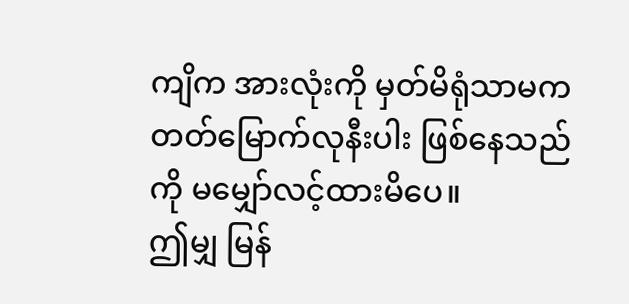ကျိက အားလုံးကို မှတ်မိရုံသာမက တတ်မြောက်လုနီးပါး ဖြစ်နေသည်ကို မမျှော်လင့်ထားမိပေ။
ဤမျှ မြန်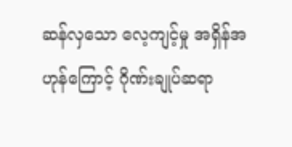ဆန်လှသော လေ့ကျင့်မှု အရှိန်အဟုန်ကြောင့် ဂိုဏ်းချုပ်ဆရာ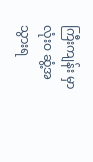ကြီးကျန်း မှာ လုံးဝ ဆွံ့အသွားရ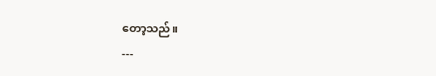တော့သည်။
---